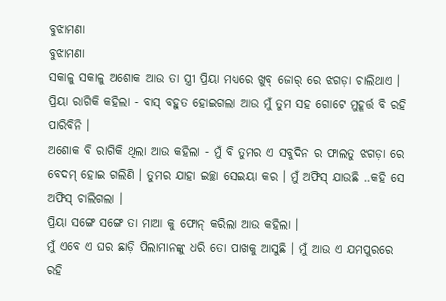ବୁଝାମଣା
ବୁଝାମଣା
ସକାଳୁ ସକାଳୁ ଅଶୋକ ଆଉ ତା ସ୍ତ୍ରୀ ପ୍ରିୟା ମଧ୍ୟରେ ଖୁବ୍ ଜୋର୍ ରେ ଝଗଡ଼ା ଚାଲିଥାଏ ।
ପ୍ରିୟା ରାଗିକି କହିଲା - ବାସ୍ ବହୁତ ହୋଇଗଲା ଆଉ ମୁଁ ତୁମ ସହ ଗୋଟେ ମୁହୂର୍ତ୍ତ ବି ରହି ପାରିବିନି ।
ଅଶୋକ ବି ରାଗିକି ଥିଲା ଆଉ କହିଲା - ମୁଁ ବି ତୁମର ଏ ସବୁଦିନ ର ଫାଲତୁ ଝଗଡ଼ା ରେ ବେଦମ୍ ହୋଇ ଗଲିଣି । ତୁମର ଯାହା ଇଚ୍ଛା ସେଇୟା କର । ମୁଁ ଅଫିସ୍ ଯାଉଛି ..କହି ସେ ଅଫିସ୍ ଚାଲିଗଲା ।
ପ୍ରିୟା ସଙ୍ଗେ ସଙ୍ଗେ ତା ମାଆ କୁ ଫୋନ୍ କରିଲା ଆଉ କହିଲା ।
ମୁଁ ଏବେ ଏ ଘର ଛାଡ଼ି ପିଲାମାନଙ୍କୁ ଧରି ତୋ ପାଖକୁ ଆସୁଛି । ମୁଁ ଆଉ ଏ ଯମପୁରରେ ରହି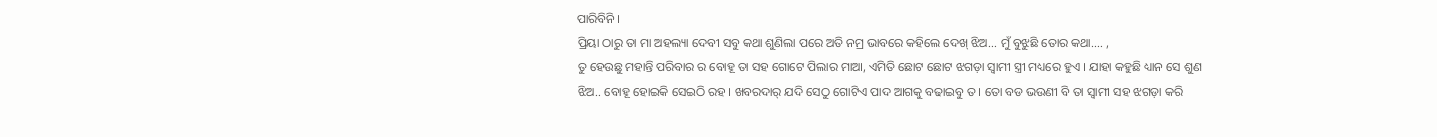ପାରିବିନି ।
ପ୍ରିୟା ଠାରୁ ତା ମା ଅହଲ୍ୟା ଦେବୀ ସବୁ କଥା ଶୁଣିଲା ପରେ ଅତି ନମ୍ର ଭାବରେ କହିଲେ ଦେଖ୍ ଝିଅ... ମୁଁ ବୁଝୁଛି ତୋର କଥା…. ,
ତୁ ହେଉଛୁ ମହାନ୍ତି ପରିବାର ର ବୋହୂ ତା ସହ ଗୋଟେ ପିଲାର ମାଆ, ଏମିତି ଛୋଟ ଛୋଟ ଝଗଡ଼ା ସ୍ଵାମୀ ସ୍ତ୍ରୀ ମଧ୍ୟରେ ହୁଏ । ଯାହା କହୁଛି ଧ୍ୟାନ ସେ ଶୁଣ ଝିଅ.. ବୋହୂ ହୋଇକି ସେଇଠି ରହ । ଖବରଦାର୍ ଯଦି ସେଠୁ ଗୋଟିଏ ପାଦ ଆଗକୁ ବଢାଇବୁ ତ । ତୋ ବଡ ଭଉଣୀ ବି ତା ସ୍ଵାମୀ ସହ ଝଗଡ଼ା କରି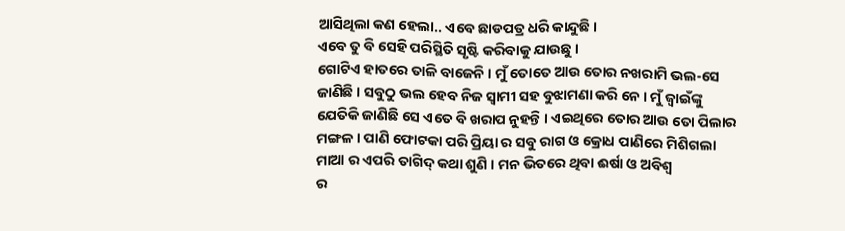ଆସିଥିଲା କଣ ହେଲା.. ଏବେ ଛାଡପତ୍ର ଧରି କାନ୍ଦୁଛି ।
ଏବେ ତୁ ବି ସେହି ପରିସ୍ଥିତି ସୃଷ୍ଟି କରିବାକୁ ଯାଉଛୁ ।
ଗୋଟିଏ ହାତରେ ତାଳି ବାଜେନି । ମୁଁ ତୋତେ ଆଉ ତୋର ନଖରାମି ଭଲ-ସେ ଜାଣିଛି । ସବୁଠୁ ଭଲ ହେବ ନିଜ ସ୍ଵାମୀ ସହ ବୁଝାମଣା କରି ନେ । ମୁଁ ଜ୍ଵାଇଁଙ୍କୁ ଯେତିକି ଜାଣିଛି ସେ ଏତେ ବି ଖରାପ ନୁହନ୍ତି । ଏଇଥିରେ ତୋର ଆଉ ତୋ ପିଲାର ମଙ୍ଗଳ । ପାଣି ଫୋଟକା ପରି ପ୍ରିୟା ର ସବୁ ରାଗ ଓ କ୍ରୋଧ ପାଣିରେ ମିଶିଗଲା ମାଆ ର ଏପରି ତାଗିଦ୍ କଥା ଶୁଣି । ମନ ଭିତରେ ଥିବା ଈର୍ଷା ଓ ଅବିଶ୍ଵ
ର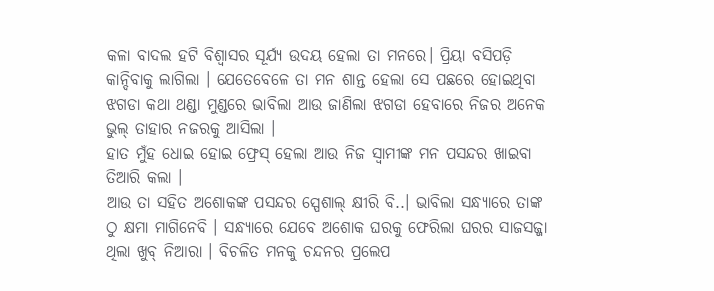କଳା ବାଦଲ ହଟି ବିଶ୍ଵାସର ସୂର୍ଯ୍ୟ ଉଦୟ ହେଲା ତା ମନରେ। ପ୍ରିୟା ବସିପଡ଼ି କାନ୍ଦିବାକୁ ଲାଗିଲା । ଯେତେବେଳେ ତା ମନ ଶାନ୍ତ ହେଲା ସେ ପଛରେ ହୋଇଥିବା ଝଗଡା କଥା ଥଣ୍ଡା ମୁଣ୍ଡରେ ଭାବିଲା ଆଉ ଜାଣିଲା ଝଗଡା ହେବାରେ ନିଜର ଅନେକ ଭୁଲ୍ ତାହାର ନଜରକୁ ଆସିଲା ।
ହାତ ମୁଁହ ଧୋଇ ହୋଇ ଫ୍ରେସ୍ ହେଲା ଆଉ ନିଜ ସ୍ଵାମୀଙ୍କ ମନ ପସନ୍ଦର ଖାଇବା ତିଆରି କଲା ।
ଆଉ ତା ସହିତ ଅଶୋକଙ୍କ ପସନ୍ଦର ସ୍ପେଶାଲ୍ କ୍ଷୀରି ବି..। ଭାବିଲା ସନ୍ଧ୍ୟାରେ ତାଙ୍କ ଠୁ କ୍ଷମା ମାଗିନେବି । ସନ୍ଧ୍ୟାରେ ଯେବେ ଅଶୋକ ଘରକୁ ଫେରିଲା ଘରର ସାଜସଜ୍ଜା ଥିଲା ଖୁବ୍ ନିଆରା । ବିଚଳିତ ମନକୁ ଚନ୍ଦନର ପ୍ରଲେପ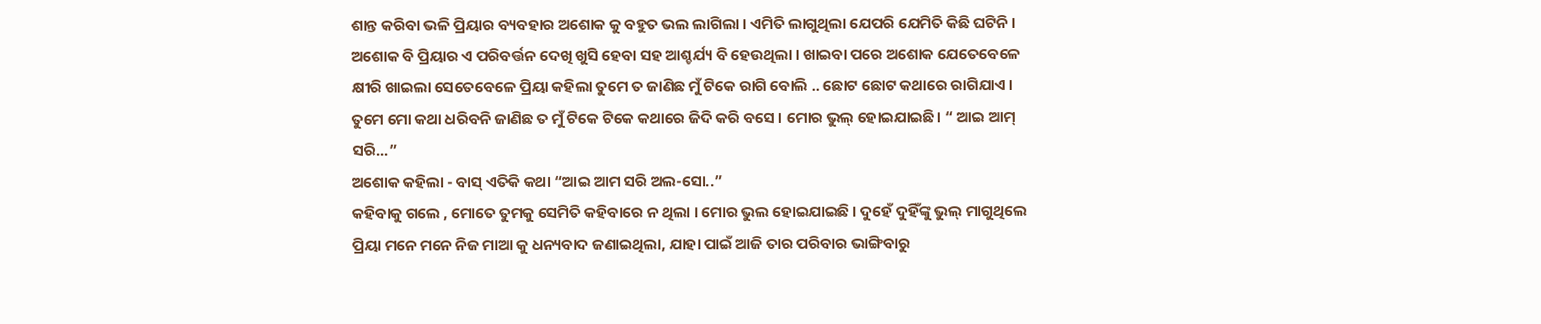ଶାନ୍ତ କରିବା ଭଳି ପ୍ରିୟାର ବ୍ୟବହାର ଅଶୋକ କୁ ବହୁତ ଭଲ ଲାଗିଲା । ଏମିତି ଲାଗୁଥିଲା ଯେପରି ଯେମିତି କିଛି ଘଟିନି । ଅଶୋକ ବି ପ୍ରିୟାର ଏ ପରିବର୍ତ୍ତନ ଦେଖି ଖୁସି ହେବା ସହ ଆଶ୍ଚର୍ଯ୍ୟ ବି ହେଉଥିଲା । ଖାଇବା ପରେ ଅଶୋକ ଯେତେବେଳେ କ୍ଷୀରି ଖାଇଲା ସେତେବେଳେ ପ୍ରିୟା କହିଲା ତୁମେ ତ ଜାଣିଛ ମୁଁ ଟିକେ ରାଗି ବୋଲି .. ଛୋଟ ଛୋଟ କଥାରେ ରାଗିଯାଏ । ତୁମେ ମୋ କଥା ଧରିବନି ଜାଣିଛ ତ ମୁଁ ଟିକେ ଟିକେ କଥାରେ ଜିଦି କରି ବସେ । ମୋର ଭୁଲ୍ ହୋଇଯାଇଛି। “ ଆଇ ଆମ୍ ସରି...”
ଅଶୋକ କହିଲା - ବାସ୍ ଏତିକି କଥା “ଆଇ ଆମ ସରି ଅଲ-ସୋ..”
କହିବାକୁ ଗଲେ , ମୋତେ ତୁମକୁ ସେମିତି କହିବାରେ ନ ଥିଲା । ମୋର ଭୁଲ ହୋଇଯାଇଛି । ଦୁହେଁ ଦୁହିଁଙ୍କୁ ଭୁଲ୍ ମାଗୁଥିଲେ ପ୍ରିୟା ମନେ ମନେ ନିଜ ମାଆ କୁ ଧନ୍ୟବାଦ ଜଣାଇଥିଲା, ଯାହା ପାଇଁ ଆଜି ତାର ପରିବାର ଭାଙ୍ଗିବାରୁ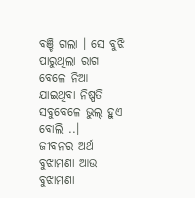ବଞ୍ଚି ଗଲା । ସେ ବୁଝି ପାରୁଥିଲା ରାଗ ବେଳେ ନିଆ ଯାଇଥିବା ନିଷ୍ପତି ସବୁବେଳେ ଭୁଲ୍ ହୁଏ ବୋଲି ..।
ଜୀବନର ଅର୍ଥ ବୁଝାମଣା ଆଉ ବୁଝାମଣା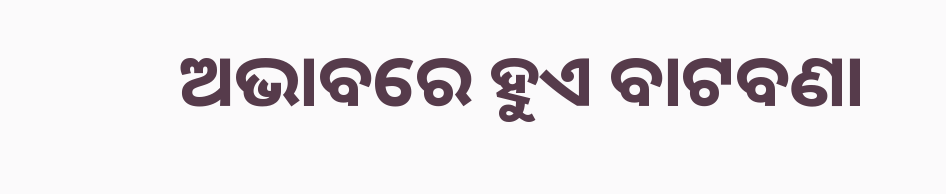ଅଭାବରେ ହୁଏ ବାଟବଣା